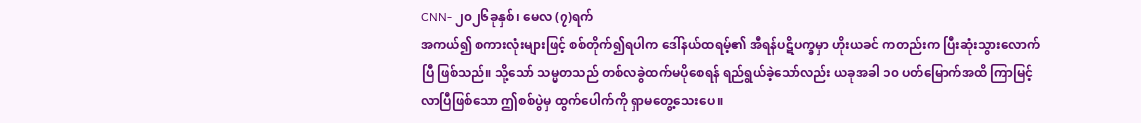CNN- ၂၀၂၆ခုနှစ်၊ မေလ (၇)ရက်
အကယ်၍ စကားလုံးများဖြင့် စစ်တိုက်၍ရပါက ဒေါ်နယ်ထရမ့်၏ အီရန်ပဋိပက္ခမှာ ဟိုးယခင် ကတည်းက ပြီးဆုံးသွားလောက်ပြီ ဖြစ်သည်။ သို့သော် သမ္မတသည် တစ်လခွဲထက်မပိုစေရန် ရည်ရွယ်ခဲ့သော်လည်း ယခုအခါ ၁၀ ပတ်မြောက်အထိ ကြာမြင့်လာပြီဖြစ်သော ဤစစ်ပွဲမှ ထွက်ပေါက်ကို ရှာမတွေ့သေးပေ။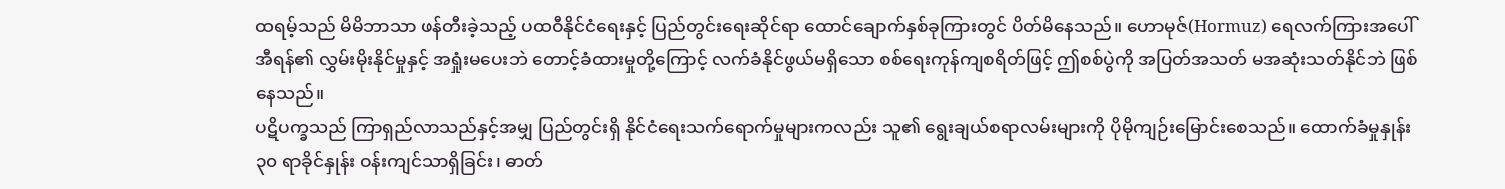ထရမ့်သည် မိမိဘာသာ ဖန်တီးခဲ့သည့် ပထဝီနိုင်ငံရေးနှင့် ပြည်တွင်းရေးဆိုင်ရာ ထောင်ချောက်နှစ်ခုကြားတွင် ပိတ်မိနေသည်။ ဟောမုဇ်(Hormuz) ရေလက်ကြားအပေါ် အီရန်၏ လွှမ်းမိုးနိုင်မှုနှင့် အရှုံးမပေးဘဲ တောင့်ခံထားမှုတို့ကြောင့် လက်ခံနိုင်ဖွယ်မရှိသော စစ်ရေးကုန်ကျစရိတ်ဖြင့် ဤစစ်ပွဲကို အပြတ်အသတ် မအဆုံးသတ်နိုင်ဘဲ ဖြစ်နေသည်။
ပဋိပက္ခသည် ကြာရှည်လာသည်နှင့်အမျှ ပြည်တွင်းရှိ နိုင်ငံရေးသက်ရောက်မှုများကလည်း သူ၏ ရွေးချယ်စရာလမ်းများကို ပိုမိုကျဉ်းမြောင်းစေသည်။ ထောက်ခံမှုနှုန်း ၃၀ ရာခိုင်နှုန်း ဝန်းကျင်သာရှိခြင်း၊ ဓာတ်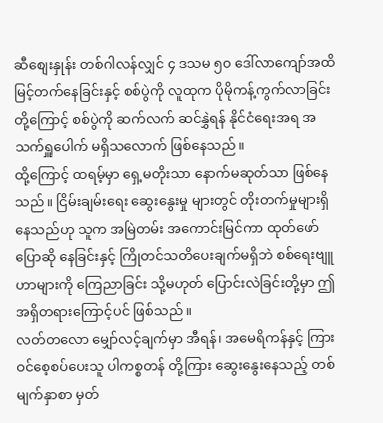ဆီစျေးနှုန်း တစ်ဂါလန်လျှင် ၄ ဒသမ ၅၀ ဒေါ်လာကျော်အထိ မြင့်တက်နေခြင်းနှင့် စစ်ပွဲကို လူထုက ပိုမိုကန့်ကွက်လာခြင်းတို့ကြောင့် စစ်ပွဲကို ဆက်လက် ဆင်နွှဲရန် နိုင်ငံရေးအရ အသက်ရှူပေါက် မရှိသလောက် ဖြစ်နေသည်။
ထို့ကြောင့် ထရမ့်မှာ ရှေ့မတိုးသာ နောက်မဆုတ်သာ ဖြစ်နေသည်။ ငြိမ်းချမ်းရေး ဆွေးနွေးမှု များတွင် တိုးတက်မှုများရှိနေသည်ဟု သူက အမြဲတမ်း အကောင်းမြင်ကာ ထုတ်ဖော်ပြောဆို နေခြင်းနှင့် ကြိုတင်သတိပေးချက်မရှိဘဲ စစ်ရေးဗျူဟာများကို ကြေညာခြင်း သို့မဟုတ် ပြောင်းလဲခြင်းတို့မှာ ဤအရှိတရားကြောင့်ပင် ဖြစ်သည်။
လတ်တလော မျှော်လင့်ချက်မှာ အီရန်၊ အမေရိကန်နှင့် ကြားဝင်စေ့စပ်ပေးသူ ပါကစ္စတန် တို့ကြား ဆွေးနွေးနေသည့် တစ်မျက်နှာစာ မှတ်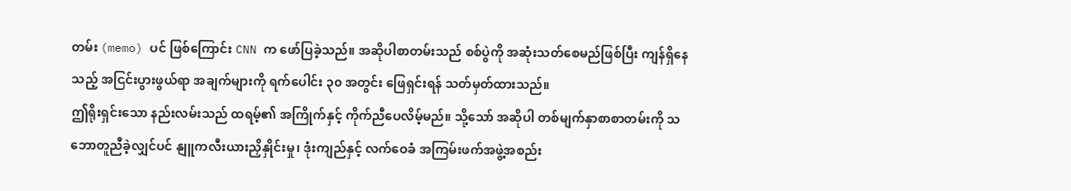တမ်း (memo) ပင် ဖြစ်ကြောင်း CNN က ဖော်ပြခဲ့သည်။ အဆိုပါစာတမ်းသည် စစ်ပွဲကို အဆုံးသတ်စေမည်ဖြစ်ပြီး ကျန်ရှိနေသည့် အငြင်းပွားဖွယ်ရာ အချက်များကို ရက်ပေါင်း ၃၀ အတွင်း ဖြေရှင်းရန် သတ်မှတ်ထားသည်။
ဤရိုးရှင်းသော နည်းလမ်းသည် ထရမ့်၏ အကြိုက်နှင့် ကိုက်ညီပေလိမ့်မည်။ သို့သော် အဆိုပါ တစ်မျက်နှာစာစာတမ်းကို သဘောတူညီခဲ့လျှင်ပင် နျူကလီးယားညှိနှိုင်းမှု၊ ဒုံးကျည်နှင့် လက်ဝေခံ အကြမ်းဖက်အဖွဲ့အစည်း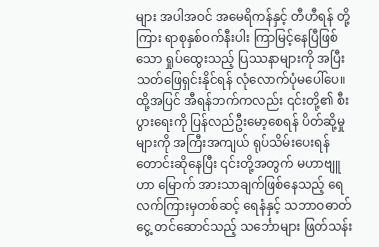များ အပါအဝင် အမေရိကန်နှင့် တီဟီရန် တို့ကြား ရာစုနှစ်ဝက်နီးပါး ကြာမြင့်နေပြီဖြစ်သော ရှုပ်ထွေးသည့် ပြဿနာများကို အပြီးသတ်ဖြေရှင်းနိုင်ရန် လုံလောက်ပုံမပေါ်ပေ။
ထို့အပြင် အီရန်ဘက်ကလည်း ၎င်းတို့၏ စီးပွားရေးကို ပြန်လည်ဦးမော့စေရန် ပိတ်ဆို့မှု များကို အကြီးအကျယ် ရုပ်သိမ်းပေးရန် တောင်းဆိုနေပြီး ၎င်းတို့အတွက် မဟာဗျူဟာ မြောက် အားသာချက်ဖြစ်နေသည့် ရေလက်ကြားမှတစ်ဆင့် ရေနံနှင့် သဘာဝဓာတ်ငွေ့ တင်ဆောင်သည့် သင်္ဘောများ ဖြတ်သန်း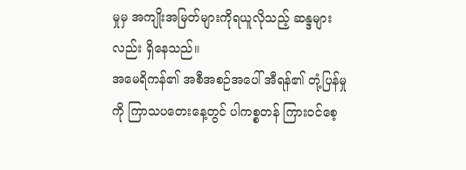မှုမှ အကျိုးအမြတ်များကိုရယူလိုသည့် ဆန္ဒများ လည်း ရှိနေသည်။
အမေရိကန်၏ အစီအစဉ်အပေါ် အီရန်၏ တုံ့ပြန်မှုကို ကြာသပတေးနေ့တွင် ပါကစ္စတန် ကြားဝင်စေ့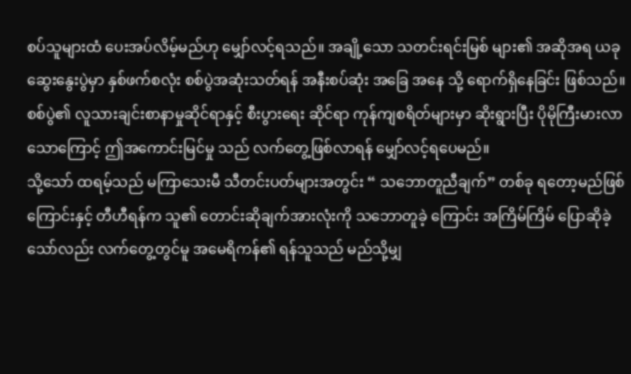စပ်သူများထံ ပေးအပ်လိမ့်မည်ဟု မျှော်လင့်ရသည်။ အချို့သော သတင်းရင်းမြစ် များ၏ အဆိုအရ ယခုဆွေးနွေးပွဲမှာ နှစ်ဖက်စလုံး စစ်ပွဲအဆုံးသတ်ရန် အနီးစပ်ဆုံး အခြေ အနေ သို့ ရောက်ရှိနေခြင်း ဖြစ်သည်။ စစ်ပွဲ၏ လူသားချင်းစာနာမှုဆိုင်ရာနှင့် စီးပွားရေး ဆိုင်ရာ ကုန်ကျစရိတ်များမှာ ဆိုးရွားပြီး ပိုမိုကြီးမားလာသောကြောင့် ဤအကောင်းမြင်မှု သည် လက်တွေ့ဖြစ်လာရန် မျှော်လင့်ရပေမည်။
သို့သော် ထရမ့်သည် မကြာသေးမီ သီတင်းပတ်များအတွင်း “ သဘောတူညီချက်” တစ်ခု ရတော့မည်ဖြစ်ကြောင်းနှင့် တီဟီရန်က သူ၏ တောင်းဆိုချက်အားလုံးကို သဘောတူခဲ့ ကြောင်း အကြိမ်ကြိမ် ပြောဆိုခဲ့သော်လည်း လက်တွေ့တွင်မူ အမေရိကန်၏ ရန်သူသည် မည်သို့မျှ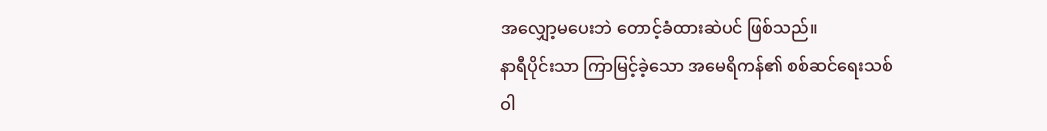အလျှော့မပေးဘဲ တောင့်ခံထားဆဲပင် ဖြစ်သည်။
နာရီပိုင်းသာ ကြာမြင့်ခဲ့သော အမေရိကန်၏ စစ်ဆင်ရေးသစ်
ဝါ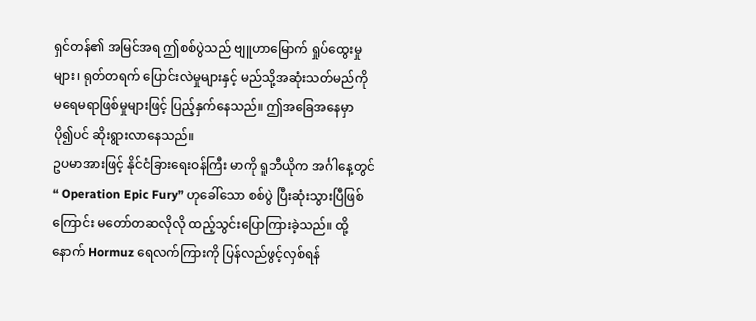ရှင်တန်၏ အမြင်အရ ဤစစ်ပွဲသည် ဗျူဟာမြောက် ရှုပ်ထွေးမှုများ၊ ရုတ်တရက် ပြောင်းလဲမှုများနှင့် မည်သို့အဆုံးသတ်မည်ကို မရေမရာဖြစ်မှုများဖြင့် ပြည့်နှက်နေသည်။ ဤအခြေအနေမှာ ပို၍ပင် ဆိုးရွားလာနေသည်။
ဥပမာအားဖြင့် နိုင်ငံခြားရေးဝန်ကြီး မာကို ရူဘီယိုက အင်္ဂါနေ့တွင် “ Operation Epic Fury” ဟုခေါ်သော စစ်ပွဲ ပြီးဆုံးသွားပြီဖြစ်ကြောင်း မတော်တဆလိုလို ထည့်သွင်းပြောကြားခဲ့သည်။ ထို့နောက် Hormuz ရေလက်ကြားကို ပြန်လည်ဖွင့်လှစ်ရန်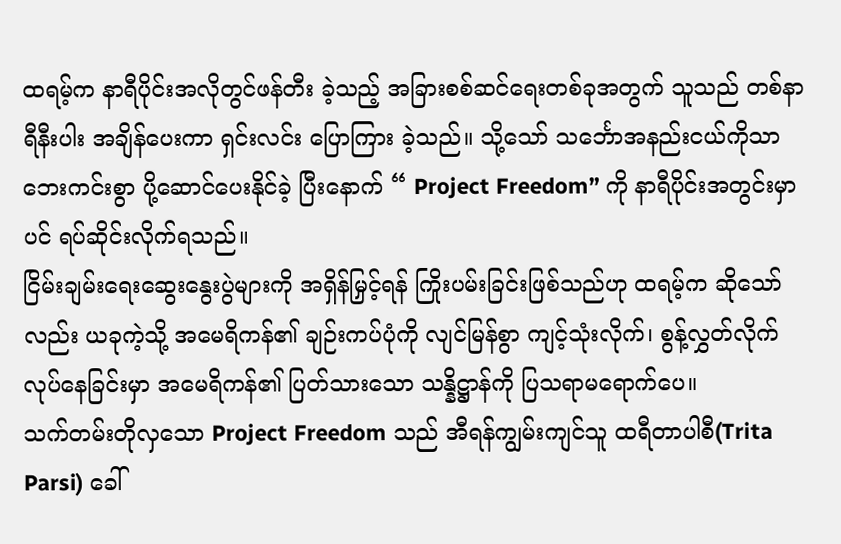ထရမ့်က နာရီပိုင်းအလိုတွင်ဖန်တီး ခဲ့သည့် အခြားစစ်ဆင်ရေးတစ်ခုအတွက် သူသည် တစ်နာရီနီးပါး အချိန်ပေးကာ ရှင်းလင်း ပြောကြား ခဲ့သည်။ သို့သော် သင်္ဘောအနည်းငယ်ကိုသာ ဘေးကင်းစွာ ပို့ဆောင်ပေးနိုင်ခဲ့ ပြီးနောက် “ Project Freedom” ကို နာရီပိုင်းအတွင်းမှာပင် ရပ်ဆိုင်းလိုက်ရသည်။
ငြိမ်းချမ်းရေးဆွေးနွေးပွဲများကို အရှိန်မြှင့်ရန် ကြိုးပမ်းခြင်းဖြစ်သည်ဟု ထရမ့်က ဆိုသော် လည်း ယခုကဲ့သို့ အမေရိကန်၏ ချဉ်းကပ်ပုံကို လျင်မြန်စွာ ကျင့်သုံးလိုက်၊ စွန့်လွှတ်လိုက် လုပ်နေခြင်းမှာ အမေရိကန်၏ ပြတ်သားသော သန္နိဋ္ဌာန်ကို ပြသရာမရောက်ပေ။
သက်တမ်းတိုလှသော Project Freedom သည် အီရန်ကျွမ်းကျင်သူ ထရီတာပါစီ(Trita Parsi) ခေါ်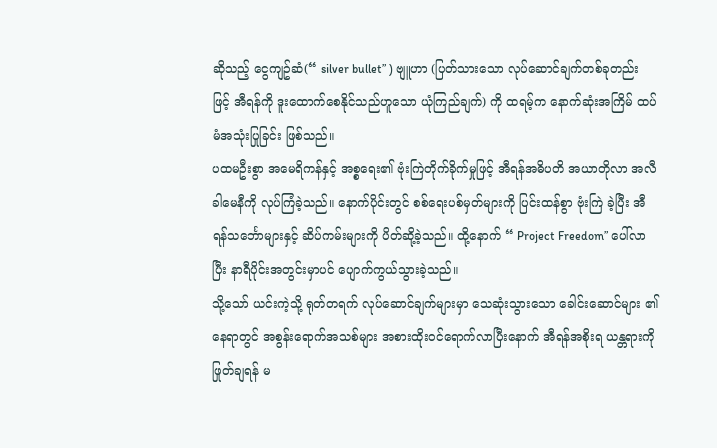ဆိုသည့် ငွေကျဥ်ဆံ(“ silver bullet” ) ဗျူဟာ (ပြတ်သားသော လုပ်ဆောင်ချက်တစ်ခုတည်း ဖြင့် အီရန်ကို ဒူးထောက်စေနိုင်သည်ဟူသော ယုံကြည်ချက်) ကို ထရမ့်က နောက်ဆုံးအကြိမ် ထပ်မံအသုံးပြုခြင်း ဖြစ်သည်။
ပထမဦးစွာ အမေရိကန်နှင့် အစ္စရေး၏ ဗုံးကြဲတိုက်ခိုက်မှုဖြင့် အီရန်အဓိပတိ အယာတိုလာ အလီ ခါမေနီကို လုပ်ကြံခဲ့သည်။ နောက်ပိုင်းတွင် စစ်ရေးပစ်မှတ်များကို ပြင်းထန်စွာ ဗုံးကြဲ ခဲ့ပြီး အီရန်သင်္ဘောများနှင့် ဆိပ်ကမ်းများကို ပိတ်ဆို့ခဲ့သည်။ ထို့နောက် “ Project Freedom” ပေါ်လာပြီး နာရီပိုင်းအတွင်းမှာပင် ပျောက်ကွယ်သွားခဲ့သည်။
သို့သော် ယင်းကဲ့သို့ ရုတ်တရက် လုပ်ဆောင်ချက်များမှာ သေဆုံးသွားသော ခေါင်းဆောင်များ ၏ နေရာတွင် အစွန်းရောက်အသစ်များ အစားထိုးဝင်ရောက်လာပြီးနောက် အီရန်အစိုးရ ယန္တရားကို ဖြုတ်ချရန် မ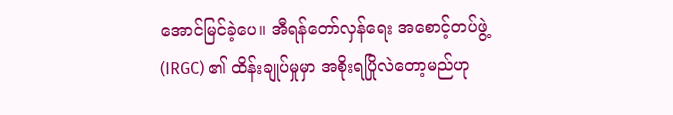အောင်မြင်ခဲ့ပေ။ အီရန်တော်လှန်ရေး အစောင့်တပ်ဖွဲ့ (IRGC) ၏ ထိန်းချုပ်မှုမှာ အစိုးရပြိုလဲတော့မည်ဟု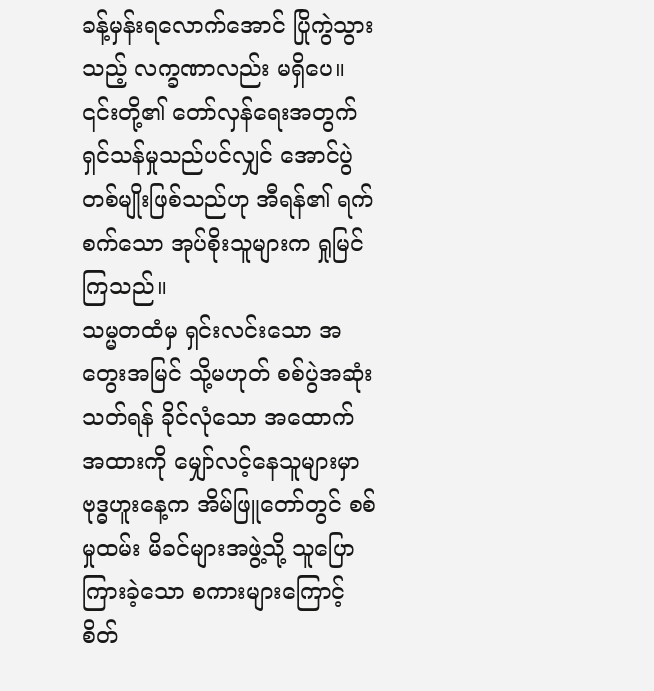ခန့်မှန်းရလောက်အောင် ပြိုကွဲသွားသည့် လက္ခဏာလည်း မရှိပေ။ ၎င်းတို့၏ တော်လှန်ရေးအတွက် ရှင်သန်မှုသည်ပင်လျှင် အောင်ပွဲတစ်မျိုးဖြစ်သည်ဟု အီရန်၏ ရက်စက်သော အုပ်စိုးသူများက ရှုမြင်ကြသည်။
သမ္မတထံမှ ရှင်းလင်းသော အတွေးအမြင် သို့မဟုတ် စစ်ပွဲအဆုံးသတ်ရန် ခိုင်လုံသော အထောက်အထားကို မျှော်လင့်နေသူများမှာ ဗုဒ္ဓဟူးနေ့က အိမ်ဖြူတော်တွင် စစ်မှုထမ်း မိခင်များအဖွဲ့သို့ သူပြောကြားခဲ့သော စကားများကြောင့် စိတ်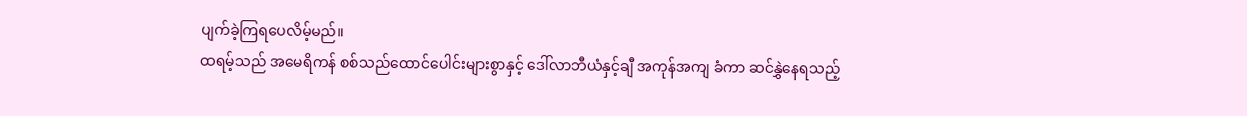ပျက်ခဲ့ကြရပေလိမ့်မည်။
ထရမ့်သည် အမေရိကန် စစ်သည်ထောင်ပေါင်းများစွာနှင့် ဒေါ်လာဘီယံနှင့်ချီ အကုန်အကျ ခံကာ ဆင်နွှဲနေရသည့်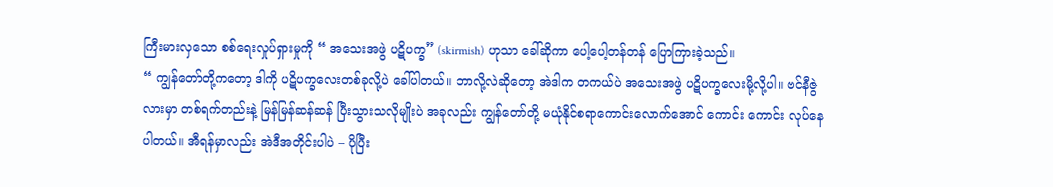ကြီးမားလှသော စစ်ရေးလှုပ်ရှားမှုကို “ အသေးအဖွဲ ပဋိပက္ခ” (skirmish) ဟုသာ ခေါ်ဆိုကာ ပေါ့ပေါ့တန်တန် ပြောကြားခဲ့သည်။
“ ကျွန်တော်တို့ကတော့ ဒါကို ပဋိပက္ခလေးတစ်ခုလို့ပဲ ခေါ်ပါတယ်။ ဘာလို့လဲဆိုတော့ အဲဒါက တကယ်ပဲ အသေးအဖွဲ ပဋိပက္ခလေးမို့လို့ပါ။ ဗင်နီဇွဲလားမှာ တစ်ရက်တည်းနဲ့ မြန်မြန်ဆန်ဆန် ပြီးသွားသလိုမျိုးပဲ အခုလည်း ကျွန်တော်တို့ မယုံနိုင်စရာကောင်းလောက်အောင် ကောင်း ကောင်း လုပ်နေပါတယ်။ အီရန်မှာလည်း အဲဒီအတိုင်းပါပဲ – ပိုပြီး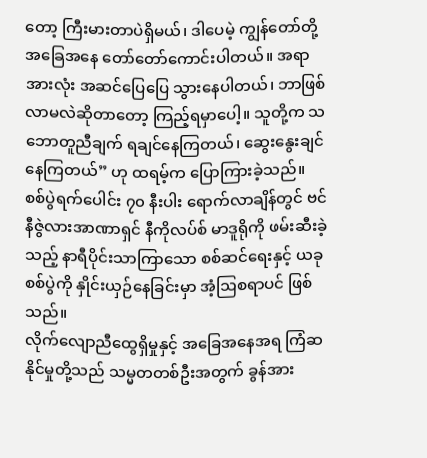တော့ ကြီးမားတာပဲရှိမယ်၊ ဒါပေမဲ့ ကျွန်တော်တို့ အခြေအနေ တော်တော်ကောင်းပါတယ်။ အရာအားလုံး အဆင်ပြေပြေ သွားနေပါတယ်၊ ဘာဖြစ်လာမလဲဆိုတာတော့ ကြည့်ရမှာပေါ့။ သူတို့က သဘောတူညီချက် ရချင်နေကြတယ်၊ ဆွေးနွေးချင်နေကြတယ်” ဟု ထရမ့်က ပြောကြားခဲ့သည်။
စစ်ပွဲရက်ပေါင်း ၇၀ နီးပါး ရောက်လာချိန်တွင် ဗင်နီဇွဲလားအာဏာရှင် နီကိုလပ်စ် မာဒူရိုကို ဖမ်းဆီးခဲ့သည့် နာရီပိုင်းသာကြာသော စစ်ဆင်ရေးနှင့် ယခုစစ်ပွဲကို နှိုင်းယှဉ်နေခြင်းမှာ အံ့ဩစရာပင် ဖြစ်သည်။
လိုက်လျောညီထွေရှိမှုနှင့် အခြေအနေအရ ကြံဆနိုင်မှုတို့သည် သမ္မတတစ်ဦးအတွက် ခွန်အား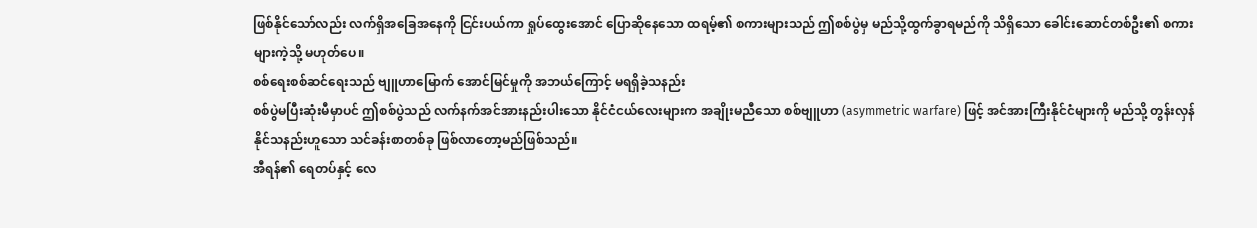ဖြစ်နိုင်သော်လည်း လက်ရှိအခြေအနေကို ငြင်းပယ်ကာ ရှုပ်ထွေးအောင် ပြောဆိုနေသော ထရမ့်၏ စကားများသည် ဤစစ်ပွဲမှ မည်သို့ထွက်ခွာရမည်ကို သိရှိသော ခေါင်းဆောင်တစ်ဦး၏ စကားများကဲ့သို့ မဟုတ်ပေ။
စစ်ရေးစစ်ဆင်ရေးသည် ဗျူဟာမြောက် အောင်မြင်မှုကို အဘယ်ကြောင့် မရရှိခဲ့သနည်း
စစ်ပွဲမပြီးဆုံးမီမှာပင် ဤစစ်ပွဲသည် လက်နက်အင်အားနည်းပါးသော နိုင်ငံငယ်လေးများက အချိုးမညီသော စစ်ဗျူဟာ (asymmetric warfare) ဖြင့် အင်အားကြီးနိုင်ငံများကို မည်သို့ တွန်းလှန်နိုင်သနည်းဟူသော သင်ခန်းစာတစ်ခု ဖြစ်လာတော့မည်ဖြစ်သည်။
အီရန်၏ ရေတပ်နှင့် လေ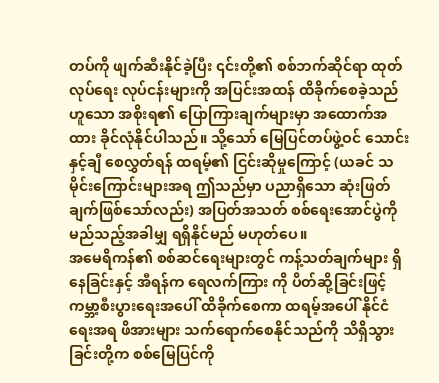တပ်ကို ဖျက်ဆီးနိုင်ခဲ့ပြီး ၎င်းတို့၏ စစ်ဘက်ဆိုင်ရာ ထုတ်လုပ်ရေး လုပ်ငန်းများကို အပြင်းအထန် ထိခိုက်စေခဲ့သည်ဟူသော အစိုးရ၏ ပြောကြားချက်များမှာ အထောက်အထား ခိုင်လုံနိုင်ပါသည်။ သို့သော် မြေပြင်တပ်ဖွဲ့ဝင် သောင်းနှင့်ချီ စေလွှတ်ရန် ထရမ့်၏ ငြင်းဆိုမှုကြောင့် (ယခင် သမိုင်းကြောင်းများအရ ဤသည်မှာ ပညာရှိသော ဆုံးဖြတ် ချက်ဖြစ်သော်လည်း) အပြတ်အသတ် စစ်ရေးအောင်ပွဲကို မည်သည့်အခါမျှ ရရှိနိုင်မည် မဟုတ်ပေ။
အမေရိကန်၏ စစ်ဆင်ရေးများတွင် ကန့်သတ်ချက်များ ရှိနေခြင်းနှင့် အီရန်က ရေလက်ကြား ကို ပိတ်ဆို့ခြင်းဖြင့် ကမ္ဘာ့စီးပွားရေးအပေါ် ထိခိုက်စေကာ ထရမ့်အပေါ် နိုင်ငံရေးအရ ဖိအားများ သက်ရောက်စေနိုင်သည်ကို သိရှိသွားခြင်းတို့က စစ်မြေပြင်ကို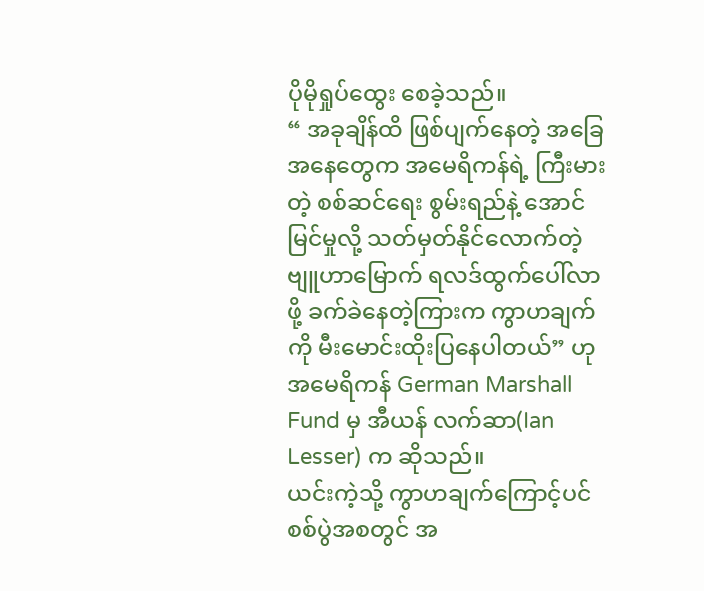ပိုမိုရှုပ်ထွေး စေခဲ့သည်။
“ အခုချိန်ထိ ဖြစ်ပျက်နေတဲ့ အခြေအနေတွေက အမေရိကန်ရဲ့ ကြီးမားတဲ့ စစ်ဆင်ရေး စွမ်းရည်နဲ့ အောင်မြင်မှုလို့ သတ်မှတ်နိုင်လောက်တဲ့ ဗျူဟာမြောက် ရလဒ်ထွက်ပေါ်လာဖို့ ခက်ခဲနေတဲ့ကြားက ကွာဟချက်ကို မီးမောင်းထိုးပြနေပါတယ်” ဟု အမေရိကန် German Marshall Fund မှ အီယန် လက်ဆာ(Ian Lesser) က ဆိုသည်။
ယင်းကဲ့သို့ ကွာဟချက်ကြောင့်ပင် စစ်ပွဲအစတွင် အ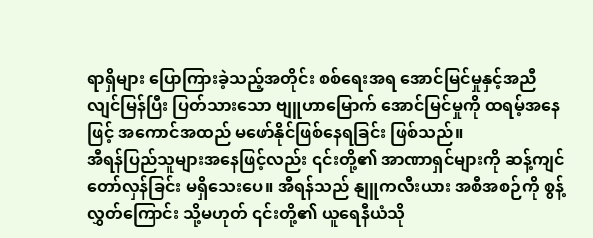ရာရှိများ ပြောကြားခဲ့သည့်အတိုင်း စစ်ရေးအရ အောင်မြင်မှုနှင့်အညီ လျင်မြန်ပြီး ပြတ်သားသော ဗျူဟာမြောက် အောင်မြင်မှုကို ထရမ့်အနေဖြင့် အကောင်အထည် မဖော်နိုင်ဖြစ်နေရခြင်း ဖြစ်သည်။
အီရန်ပြည်သူများအနေဖြင့်လည်း ၎င်းတို့၏ အာဏာရှင်များကို ဆန့်ကျင်တော်လှန်ခြင်း မရှိသေးပေ။ အီရန်သည် နျူကလီးယား အစီအစဉ်ကို စွန့်လွှတ်ကြောင်း သို့မဟုတ် ၎င်းတို့၏ ယူရေနီယံသို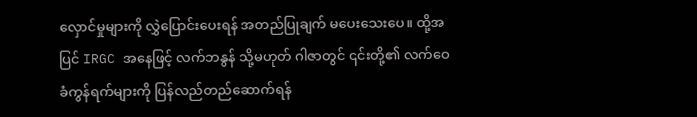လှောင်မှုများကို လွှဲပြောင်းပေးရန် အတည်ပြုချက် မပေးသေးပေ။ ထို့အပြင် IRGC အနေဖြင့် လက်ဘနွန် သို့မဟုတ် ဂါဇာတွင် ၎င်းတို့၏ လက်ဝေခံကွန်ရက်များကို ပြန်လည်တည်ဆောက်ရန်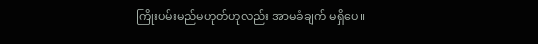ကြိုးပမ်းမည်မဟုတ်ဟုလည်း အာမခံချက် မရှိပေ။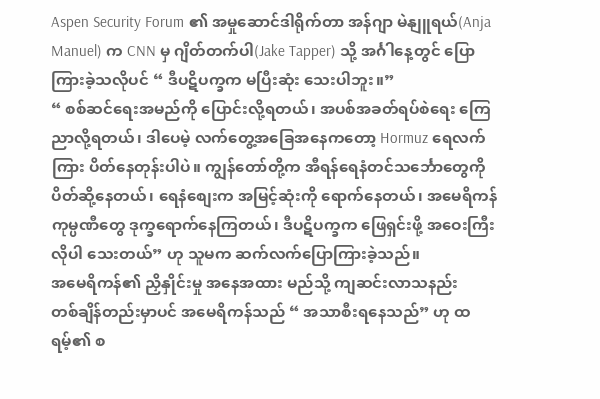Aspen Security Forum ၏ အမှုဆောင်ဒါရိုက်တာ အန်ဂျာ မဲနျူရယ်(Anja Manuel) က CNN မှ ဂျိတ်တက်ပါ(Jake Tapper) သို့ အင်္ဂါနေ့တွင် ပြောကြားခဲ့သလိုပင် “ ဒီပဋိပက္ခက မပြီးဆုံး သေးပါဘူး။”
“ စစ်ဆင်ရေးအမည်ကို ပြောင်းလို့ရတယ်၊ အပစ်အခတ်ရပ်စဲရေး ကြေညာလို့ရတယ်၊ ဒါပေမဲ့ လက်တွေ့အခြေအနေကတော့ Hormuz ရေလက်ကြား ပိတ်နေတုန်းပါပဲ။ ကျွန်တော်တို့က အီရန်ရေနံတင်သင်္ဘောတွေကို ပိတ်ဆို့နေတယ်၊ ရေနံစျေးက အမြင့်ဆုံးကို ရောက်နေတယ်၊ အမေရိကန်ကုမ္ပဏီတွေ ဒုက္ခရောက်နေကြတယ်၊ ဒီပဋိပက္ခက ဖြေရှင်းဖို့ အဝေးကြီး လိုပါ သေးတယ်” ဟု သူမက ဆက်လက်ပြောကြားခဲ့သည်။
အမေရိကန်၏ ညှိနှိုင်းမှု အနေအထား မည်သို့ ကျဆင်းလာသနည်း
တစ်ချိန်တည်းမှာပင် အမေရိကန်သည် “ အသာစီးရနေသည်” ဟု ထရမ့်၏ စ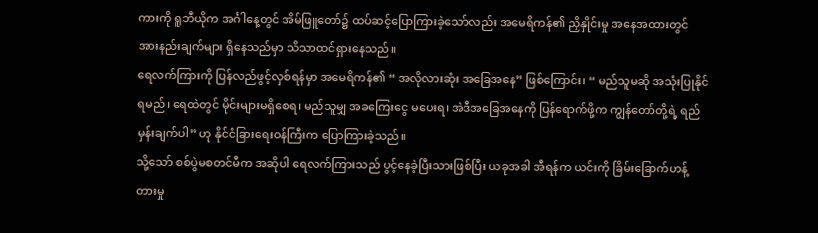ကားကို ရူဘီယိုက အင်္ဂါနေ့တွင် အိမ်ဖြူတော်၌ ထပ်ဆင့်ပြောကြားခဲ့သော်လည်း အမေရိကန်၏ ညှိနှိုင်းမှု အနေအထားတွင် အားနည်းချက်များ ရှိနေသည်မှာ သိသာထင်ရှားနေသည်။
ရေလက်ကြားကို ပြန်လည်ဖွင့်လှစ်ရန်မှာ အမေရိကန်၏ “ အလိုလားဆုံး အခြေအနေ” ဖြစ်ကြောင်း၊ “ မည်သူမဆို အသုံးပြုနိုင်ရမည်၊ ရေထဲတွင် မိုင်းများမရှိစေရ၊ မည်သူမျှ အခကြေးငွေ မပေးရ၊ အဲဒီအခြေအနေကို ပြန်ရောက်ဖို့က ကျွန်တော်တို့ရဲ့ ရည်မှန်းချက်ပါ” ဟု နိုင်ငံခြားရေးဝန်ကြီးက ပြောကြားခဲ့သည်။
သို့သော် စစ်ပွဲမစတင်မီက အဆိုပါ ရေလက်ကြားသည် ပွင့်နေခဲ့ပြီးသားဖြစ်ပြီး ယခုအခါ အီရန်က ယင်းကို ခြိမ်းခြောက်ဟန့်တားမှု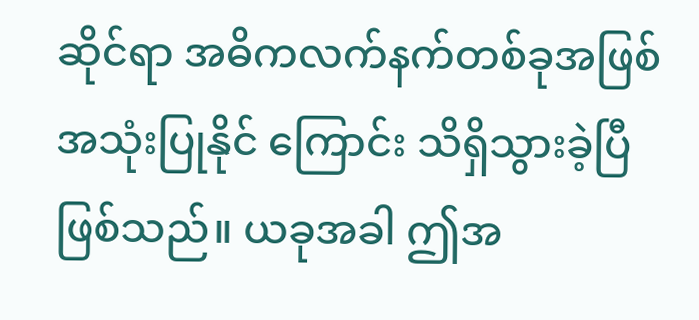ဆိုင်ရာ အဓိကလက်နက်တစ်ခုအဖြစ် အသုံးပြုနိုင် ကြောင်း သိရှိသွားခဲ့ပြီဖြစ်သည်။ ယခုအခါ ဤအ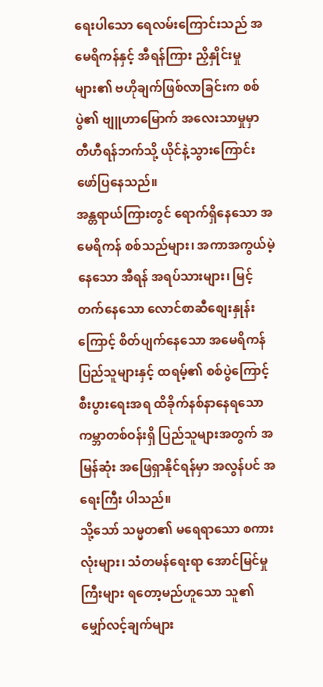ရေးပါသော ရေလမ်းကြောင်းသည် အမေရိကန်နှင့် အီရန်ကြား ညှိနှိုင်းမှုများ၏ ဗဟိုချက်ဖြစ်လာခြင်းက စစ်ပွဲ၏ ဗျူဟာမြောက် အလေးသာမှုမှာ တီဟီရန်ဘက်သို့ ယိုင်နဲ့သွားကြောင်း ဖော်ပြနေသည်။
အန္တရာယ်ကြားတွင် ရောက်ရှိနေသော အမေရိကန် စစ်သည်များ၊ အကာအကွယ်မဲ့နေသော အီရန် အရပ်သားများ၊ မြင့်တက်နေသော လောင်စာဆီစျေးနှုန်းကြောင့် စိတ်ပျက်နေသော အမေရိကန်ပြည်သူများနှင့် ထရမ့်၏ စစ်ပွဲကြောင့် စီးပွားရေးအရ ထိခိုက်နစ်နာနေရသော ကမ္ဘာတစ်ဝန်းရှိ ပြည်သူများအတွက် အမြန်ဆုံး အဖြေရှာနိုင်ရန်မှာ အလွန်ပင် အရေးကြီး ပါသည်။
သို့သော် သမ္မတ၏ မရေရာသော စကားလုံးများ၊ သံတမန်ရေးရာ အောင်မြင်မှုကြီးများ ရတော့မည်ဟူသော သူ၏ မျှော်လင့်ချက်များ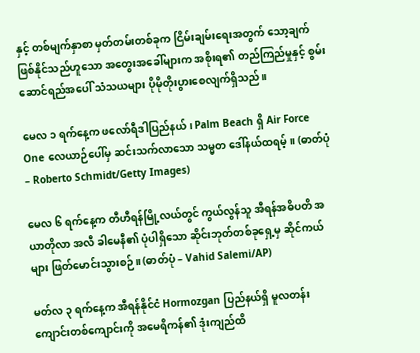နှင့် တစ်မျက်နှာစာ မှတ်တမ်းတစ်ခုက ငြိမ်းချမ်းရေးအတွက် သော့ချက်ဖြစ်နိုင်သည်ဟူသော အတွေးအခေါ်များက အစိုးရ၏ တည်ကြည်မှုနှင့် စွမ်းဆောင်ရည်အပေါ် သံသယများ ပိုမိုတိုးပွားစေလျက်ရှိသည်။

မေလ ၁ ရက်နေ့က ဖလော်ရီဒါပြည်နယ်၊ Palm Beach ရှိ Air Force One လေယာဉ်ပေါ်မှ ဆင်းသက်လာသော သမ္မတ ဒေါ်နယ်ထရမ့်။ (ဓာတ်ပုံ – Roberto Schmidt/Getty Images)

မေလ ၆ ရက်နေ့က တီဟီရန်မြို့လယ်တွင် ကွယ်လွန်သူ အီရန်အဓိပတိ အယာတိုလာ အလီ ခါမေနီ၏ ပုံပါရှိသော ဆိုင်းဘုတ်တစ်ခုရှေ့မှ ဆိုင်ကယ်များ ဖြတ်မောင်းသွားစဉ်။ (ဓာတ်ပုံ – Vahid Salemi/AP)

မတ်လ ၃ ရက်နေ့က အီရန်နိုင်ငံ Hormozgan ပြည်နယ်ရှိ မူလတန်းကျောင်းတစ်ကျောင်းကို အမေရိကန်၏ ဒုံးကျည်ထိ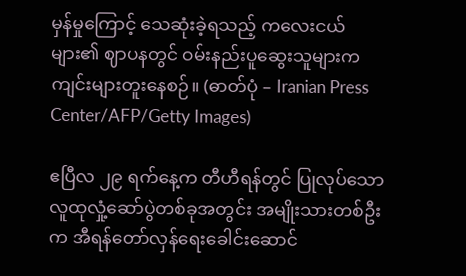မှန်မှုကြောင့် သေဆုံးခဲ့ရသည့် ကလေးငယ်များ၏ ဈာပနတွင် ဝမ်းနည်းပူဆွေးသူများက ကျင်းများတူးနေစဉ်။ (ဓာတ်ပုံ – Iranian Press Center/AFP/Getty Images)

ဧပြီလ ၂၉ ရက်နေ့က တီဟီရန်တွင် ပြုလုပ်သော လူထုလှုံ့ဆော်ပွဲတစ်ခုအတွင်း အမျိုးသားတစ်ဦးက အီရန်တော်လှန်ရေးခေါင်းဆောင်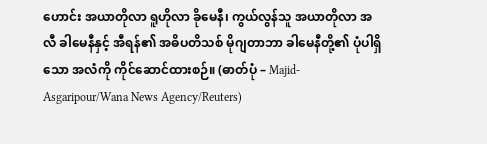ဟောင်း အယာတိုလာ ရူဟိုလာ ခိုမေနီ၊ ကွယ်လွန်သူ အယာတိုလာ အလီ ခါမေနီနှင့် အီရန်၏ အဓိပတိသစ် မိုဂျတာဘာ ခါမေနီတို့၏ ပုံပါရှိသော အလံကို ကိုင်ဆောင်ထားစဉ်။ (ဓာတ်ပုံ – Majid-Asgaripour/Wana News Agency/Reuters)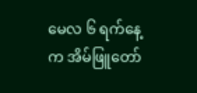မေလ ၆ ရက်နေ့က အိမ်ဖြူတော်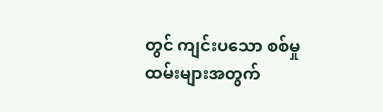တွင် ကျင်းပသော စစ်မှုထမ်းများအတွက်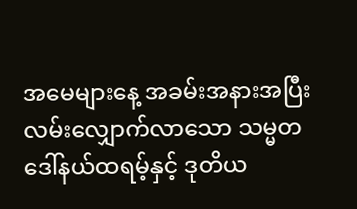အမေများနေ့ အခမ်းအနားအပြီး လမ်းလျှောက်လာသော သမ္မတ ဒေါ်နယ်ထရမ့်နှင့် ဒုတိယ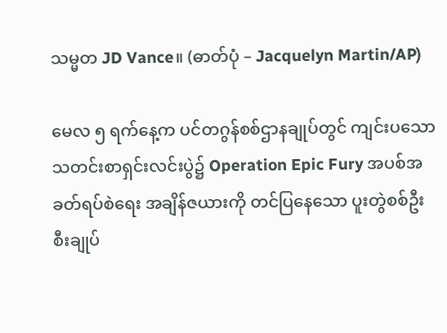သမ္မတ JD Vance။ (ဓာတ်ပုံ – Jacquelyn Martin/AP)

မေလ ၅ ရက်နေ့က ပင်တဂွန်စစ်ဌာနချုပ်တွင် ကျင်းပသော သတင်းစာရှင်းလင်းပွဲ၌ Operation Epic Fury အပစ်အခတ်ရပ်စဲရေး အချိန်ဇယားကို တင်ပြနေသော ပူးတွဲစစ်ဦးစီးချုပ်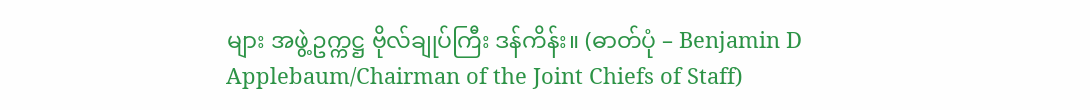များ အဖွဲ့ဥက္ကဋ္ဌ ဗိုလ်ချုပ်ကြီး ဒန်ကိန်း။ (ဓာတ်ပုံ – Benjamin D Applebaum/Chairman of the Joint Chiefs of Staff)